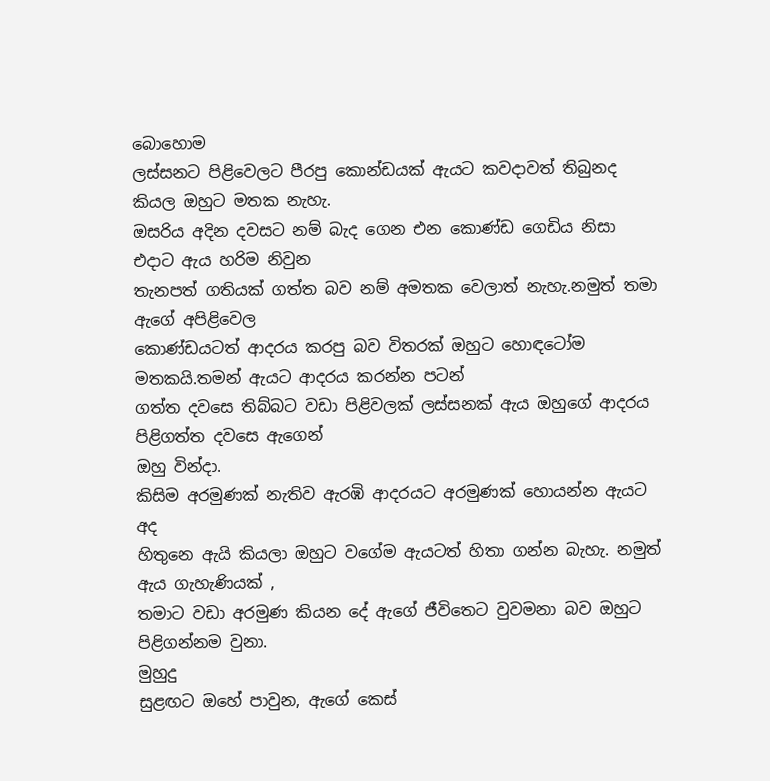බොහොම
ලස්සනට පිළිවෙලට පීරපු කොන්ඩයක් ඇයට කවදාවත් තිබුනද කියල ඔහුට මතක නැහැ.
ඔසරිය අදින දවසට නම් බැද ගෙන එන කොණ්ඩ ගෙඩිය නිසා එදාට ඇය හරිම නිවුන
තැනපත් ගතියක් ගත්ත බව නම් අමතක වෙලාත් නැහැ.නමුත් තමා ඇගේ අපිළිවෙල
කොණ්ඩයටත් ආදරය කරපු බව විතරක් ඔහුට හොඳටෝම මතකයි.තමන් ඇයට ආදරය කරන්න පටන්
ගත්ත දවසෙ තිබ්බට වඩා පිළිවලක් ලස්සනක් ඇය ඔහුගේ ආදරය පිළිගත්ත දවසෙ ඇගෙන්
ඔහු වින්දා.
කිසිම අරමුණක් නැතිව ඇරඹි ආදරයට අරමුණක් හොයන්න ඇයට අද
හිතුනෙ ඇයි කියලා ඔහුට වගේම ඇයටත් හිතා ගන්න බැහැ. නමුත් ඇය ගැහැණියක් ,
තමාට වඩා අරමුණ කියන දේ ඇගේ ජීවිතෙට වුවමනා බව ඔහුට පිළිගන්නම වුනා.
මුහුදු
සුළඟට ඔහේ පාවුන, ඇගේ කෙස්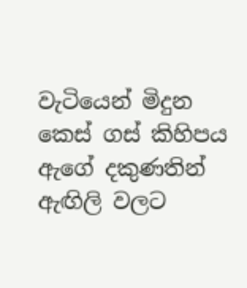වැටියෙන් මිදුන කෙස් ගස් කිහිපය ඇගේ දකුණතින්
ඇඟිලි වලට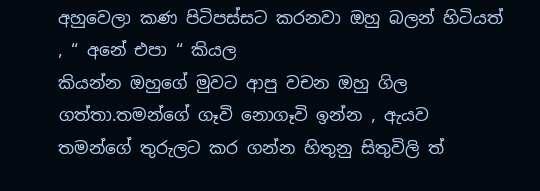අහුවෙලා කණ පිටිපස්සට කරනවා ඔහු බලන් හිටියත් , “ අනේ එපා “ කියල
කියන්න ඔහුගේ මුවට ආපු වචන ඔහු ගිල ගත්තා.තමන්ගේ ගෑවි නොගෑවි ඉන්න , ඇයව
තමන්ගේ තුරුලට කර ගන්න හිතුනු සිතුවිලි ත්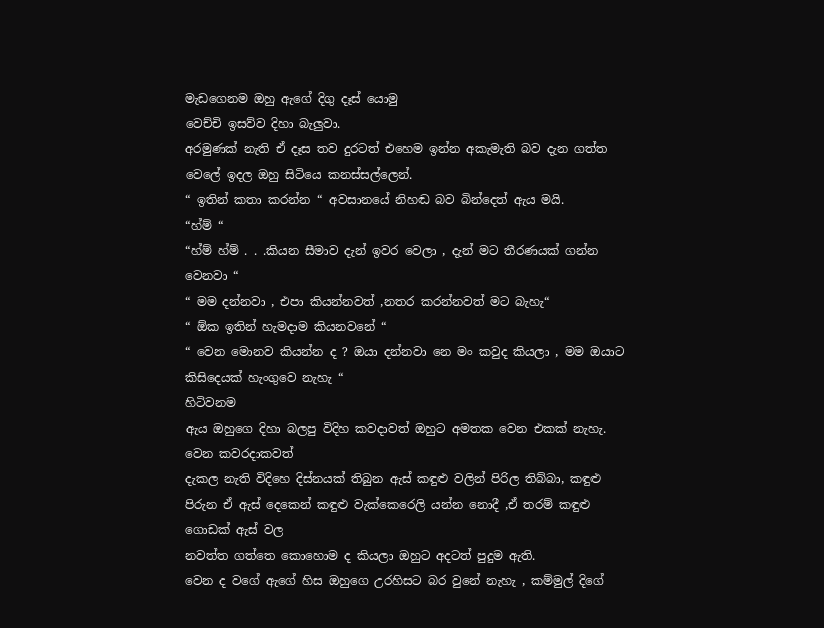මැඩගෙනම ඔහු ඇගේ දිගු දෑස් යොමු
වෙච්චි ඉසව්ව දිහා බැලුවා.
අරමුණක් නැති ඒ දෑස තව දුරටත් එහෙම ඉන්න අකැමැති බව දැන ගත්ත වෙලේ ඉදල ඔහු සිටියෙ කනස්සල්ලෙන්.
“ ඉතින් කතා කරන්න “ අවසානයේ නිහඬ බව බින්දෙත් ඇය මයි.
“හ්ම් “
“හ්ම් හ්ම් . . .කියන සීමාව දැන් ඉවර වෙලා , දැන් මට තීරණයක් ගන්න වෙනවා “
“ මම දන්නවා , එපා කියන්නවත් ,නතර කරන්නවත් මට බැහැ“
“ ඕක ඉතින් හැමදාම කියනවනේ “
“ වෙන මොනව කියන්න ද ? ඔයා දන්නවා නෙ මං කවුද කියලා , මම ඔයාට කිසිදෙයක් හැංගුවෙ නැහැ “
හිටිවනම
ඇය ඔහුගෙ දිහා බලපු විදිහ කවදාවත් ඔහුට අමතක වෙන එකක් නැහැ. වෙන කවරදාකවත්
දැකල නැති විදිහෙ දිස්නයක් තිබුන ඇස් කඳුළු වලින් පිරිල තිබ්බා, කඳුළු
පිරුන ඒ ඇස් දෙකෙන් කඳුළු වැක්කෙරෙලි යන්න නොදී ,ඒ තරම් කඳුළු ගොඩක් ඇස් වල
නවත්ත ගත්තෙ කොහොම ද කියලා ඔහුට අදටත් පුදුම ඇති.
වෙන ද වගේ ඇගේ හිස ඔහුගෙ උරහිසට බර වුනේ නැහැ , කම්මුල් දිගේ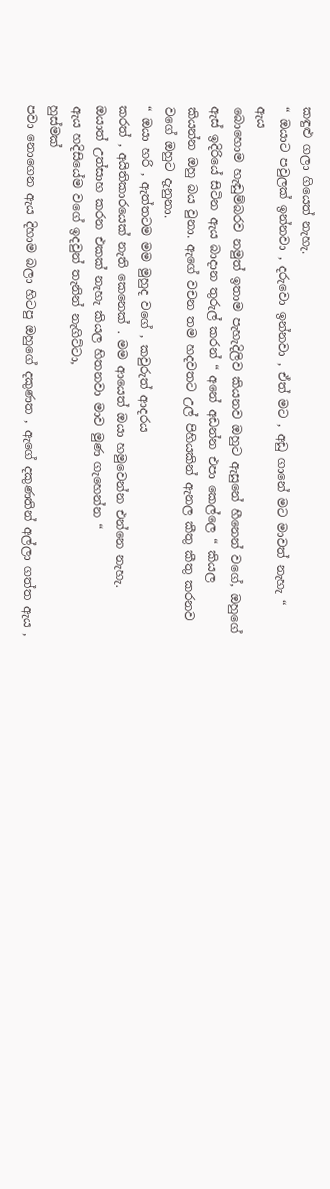කඳුළු ගලා ගියෙත් නැහැ.
“ ඔයාට පවුලක් ඉන්නවා , දරුවො ඉන්නවා , ඒත් මට , අඩු ගානේ මට මාවත් නැහැ “
ඇය
බොහොම හැඬුම්බරව නමුත් ඉතාම පැහැදිලිව කියනව ඔහුට ඇසුනේ හීනෙන් වගේ, ඔහුගේ
ඇස් ඉදිරියේ සිටින ඇය බාදාන තුරුල් කරන් “ අනේ අඩන්න එපා කෙල්ලෙ “ කියල
කියන්න ඔහු බය වුනා. ඇගේ වචන තම හදවතට උල් පිහියකින් ඇනල කීතු කීතු කරනව
වගේ ඔහුට දැනුනා.
“ ඔයා හරි , ඇත්තටම මම මුහුද වගේ , කවුරුත් ආදරය
කරත් , අයිතිකාරයෙක් නැති කෙනෙක් . මම ආයෙත් ඔයා හමුවෙන්න එන්නෙ නැහැ.
ඔයාත් උත්සාහ කරන එකක් නැහැ කියල හිතනවා මාව මුණ ගැහෙන්න “
ඇය හදිසියේම වගේ ඉදවුන් තැනින් නැගිට්ටා,
හුස්මක්
පවා නොගෙන ඇය දිහාම බලා හිටපු ඔහුගේ දකුණත , ඇගේ දකුණතින් අල්ලා ගත්ත ඇය ,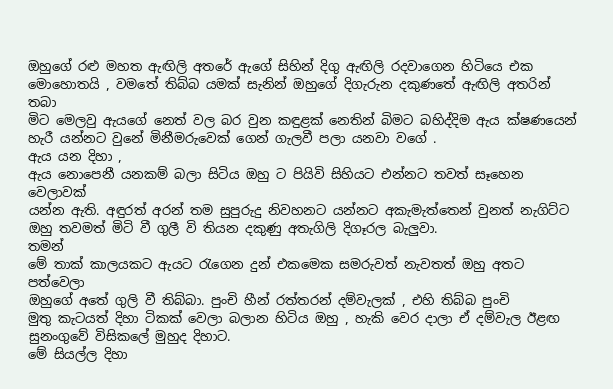ඔහුගේ රළු මහත ඇඟිලි අතරේ ඇගේ සිහින් දිගු ඇඟිලි රදවාගෙන හිටියෙ එක
මොහොතයි , වමතේ තිබ්බ යමක් සැනින් ඔහුගේ දිගැරුන දකුණතේ ඇඟිලි අතරින් තබා
මිට මෙලවු ඇයගේ නෙත් වල බර වුන කඳුළක් නෙතින් බිමට බහිද්දිම ඇය ක්ෂණයෙන්
හැරී යන්නට වුනේ මිනීමරුවෙක් ගෙන් ගැලවී පලා යනවා වගේ .
ඇය යන දිහා ,
ඇය නොපෙනී යනකම් බලා සිටිය ඔහු ට පියිවි සිහියට එන්නට තවත් සෑහෙන වෙලාවක්
යන්න ඇති. අඳුරත් අරන් තම සුපුරුදු නිවහනට යන්නට අකැමැත්තෙන් වුනත් නැගිට්ට
ඔහු තවමත් මිටි වී ගුලී වි තියන දකුණු අතැගිලි දිගෑරල බැලුවා.
තමන්
මේ තාක් කාලයකට ඇයට රැගෙන දුන් එකමෙක සමරුවත් නැවතත් ඔහු අතට පත්වෙලා
ඔහුගේ අතේ ගුලි වී තිබ්බා. පුංචි හීන් රත්තරන් දම්වැලක් , එහි තිබ්බ පුංචි
මුතු කැටයත් දිහා ටිකක් වෙලා බලාන හිටිය ඔහු , හැකි වෙර දාලා ඒ දම්වැල ඊළඟ
සුනංගුවේ විසිකලේ මුහුද දිහාට.
මේ සියල්ල දිහා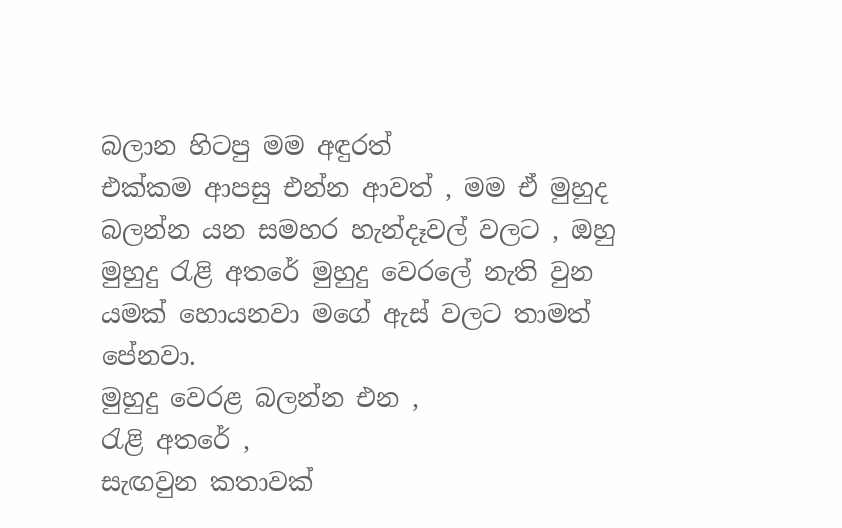බලාන හිටපු මම අඳුරත්
එක්කම ආපසු එන්න ආවත් , මම ඒ මුහුද බලන්න යන සමහර හැන්දෑවල් වලට , ඔහු
මුහුදු රැළි අතරේ මුහුදු වෙරලේ නැති වුන යමක් හොයනවා මගේ ඇස් වලට තාමත්
පේනවා.
මුහුදු වෙරළ බලන්න එන ,
රැළි අතරේ ,
සැඟවුන කතාවක්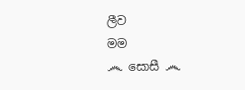ලීව
මම
෴ සොසී ෴